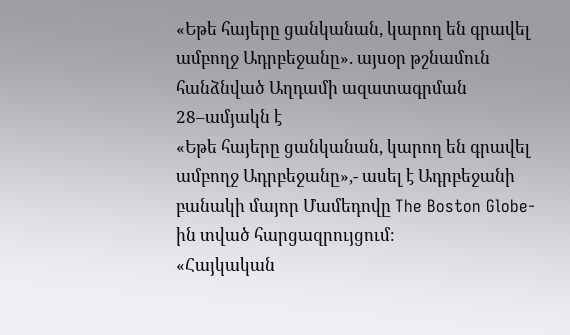«Եթե հայերը ցանկանան, կարող են գրավել ամբողջ Ադրբեջանը». այսօր թշնամուն հանձնված Աղդամի ազատագրման 28–ամյակն է
«Եթե հայերը ցանկանան, կարող են գրավել ամբողջ Ադրբեջանը»,- ասել է Ադրբեջանի բանակի մայոր Մամեդովը The Boston Globe-ին տված հարցազրույցում։
«Հայկական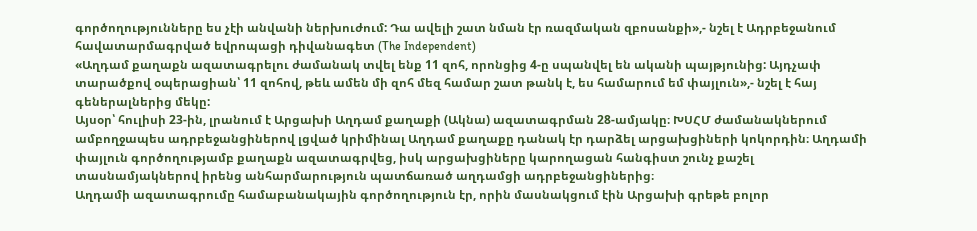գործողությունները ես չէի անվանի ներխուժում: Դա ավելի շատ նման էր ռազմական զբոսանքի»,- նշել է Ադրբեջանում հավատարմագրված եվրոպացի դիվանագետ (The Independent)
«Աղդամ քաղաքն ազատագրելու ժամանակ տվել ենք 11 զոհ, որոնցից 4-ը սպանվել են ականի պայթյունից: Այդչափ տարածքով օպերացիան՝ 11 զոհով, թեև ամեն մի զոհ մեզ համար շատ թանկ է, ես համարում եմ փայլուն»,- նշել է հայ գեներալներից մեկը:
Այսօր՝ հուլիսի 23-ին, լրանում է Արցախի Աղդամ քաղաքի (Ակնա) ազատագրման 28-ամյակը։ ԽՍՀՄ ժամանակներում ամբողջապես ադրբեջանցիներով լցված կրիմինալ Աղդամ քաղաքը դանակ էր դարձել արցախցիների կոկորդին։ Աղդամի փայլուն գործողությամբ քաղաքն ազատագրվեց, իսկ արցախցիները կարողացան հանգիստ շունչ քաշել տասնամյակներով իրենց անհարմարություն պատճառած աղդամցի ադրբեջանցիներից։
Աղդամի ազատագրումը համաբանակային գործողություն էր, որին մասնակցում էին Արցախի գրեթե բոլոր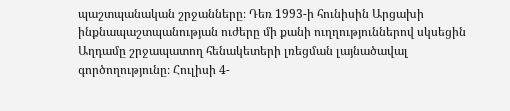պաշտպանական շրջանները։ Դեռ 1993-ի հունիսին Արցախի ինքնապաշտպանության ուժերը մի քանի ուղղություններով սկսեցին Աղդամը շրջապատող հենակետերի լռեցման լայնածավալ գործողությունը։ Հուլիսի 4-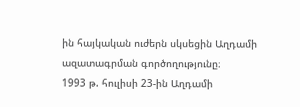ին հայկական ուժերն սկսեցին Աղդամի ազատագրման գործողությունը։
1993 թ. հուլիսի 23-ին Աղդամի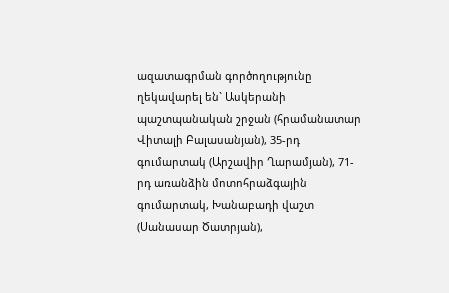ազատագրման գործողությունը ղեկավարել են` Ասկերանի պաշտպանական շրջան (հրամանատար Վիտալի Բալասանյան), 35-րդ գումարտակ (Արշավիր Ղարամյան), 71-րդ առանձին մոտոհրաձգային գումարտակ, Խանաբադի վաշտ (Սանասար Ծատրյան),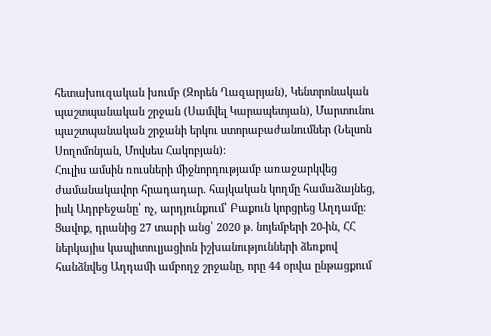հետախուզական խումբ (Զորեն Ղազարյան), Կենտրոնական պաշտպանական շրջան (Սամվել Կարապետյան), Մարտունու պաշտպանական շրջանի երկու ստորաբաժանումներ (Նելսոն Սողոմոնյան, Մովսես Հակոբյան):
Հուլիս ամսին ռուսների միջնորդությամբ առաջարկվեց ժամանակավոր հրադադար. հայկական կողմը համաձայնեց, իսկ Ադրբեջանը՝ ոչ, արդյունքում՝ Բաքուն կորցրեց Աղդամը։
Ցավոք, դրանից 27 տարի անց՝ 2020 թ. նոյեմբերի 20-ին, ՀՀ ներկայիս կապիտուլյացիոն իշխանությունների ձեռքով հանձնվեց Աղդամի ամբողջ շրջանը, որը 44 օրվա ընթացքում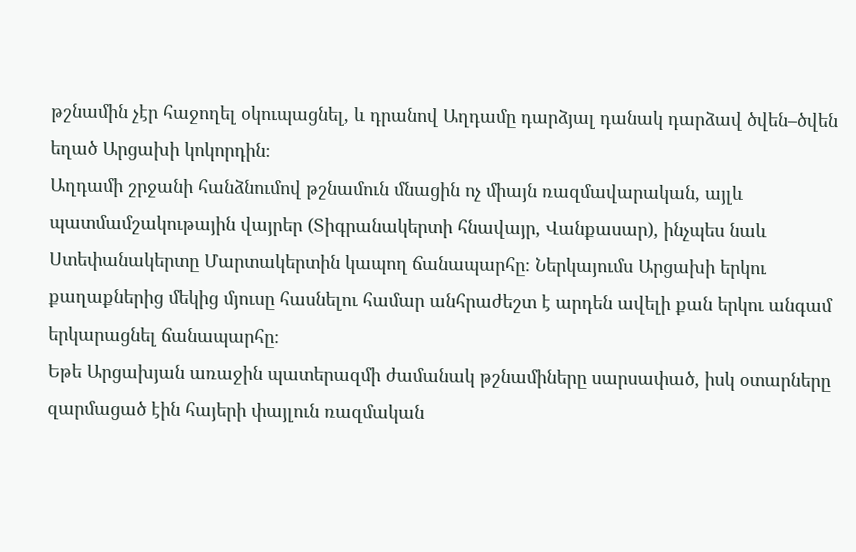թշնամին չէր հաջողել օկուպացնել, և դրանով Աղդամը դարձյալ դանակ դարձավ ծվեն–ծվեն եղած Արցախի կոկորդին։
Աղդամի շրջանի հանձնումով թշնամուն մնացին ոչ միայն ռազմավարական, այլև պատմամշակութային վայրեր (Տիգրանակերտի հնավայր, Վանքասար), ինչպես նաև Ստեփանակերտը Մարտակերտին կապող ճանապարհը։ Ներկայումս Արցախի երկու քաղաքներից մեկից մյուսը հասնելու համար անհրաժեշտ է արդեն ավելի քան երկու անգամ երկարացնել ճանապարհը։
Եթե Արցախյան առաջին պատերազմի ժամանակ թշնամիները սարսափած, իսկ օտարները զարմացած էին հայերի փայլուն ռազմական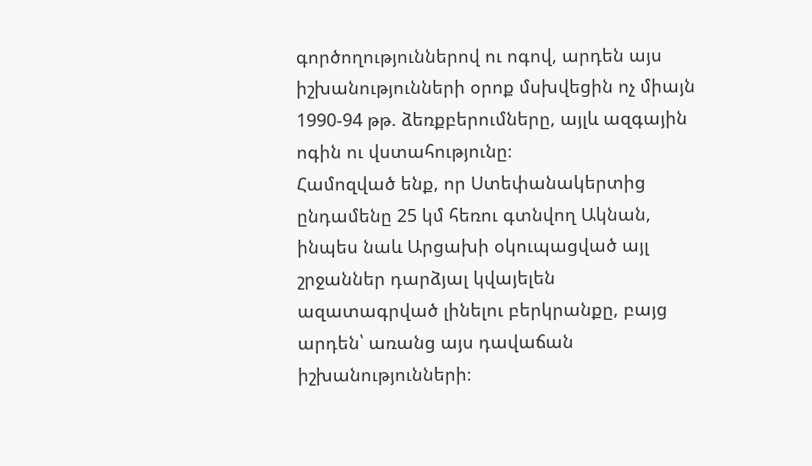գործողություններով ու ոգով, արդեն այս իշխանությունների օրոք մսխվեցին ոչ միայն 1990-94 թթ. ձեռքբերումները, այլև ազգային ոգին ու վստահությունը։
Համոզված ենք, որ Ստեփանակերտից ընդամենը 25 կմ հեռու գտնվող Ակնան, ինպես նաև Արցախի օկուպացված այլ շրջաններ դարձյալ կվայելեն ազատագրված լինելու բերկրանքը, բայց արդեն՝ առանց այս դավաճան իշխանությունների։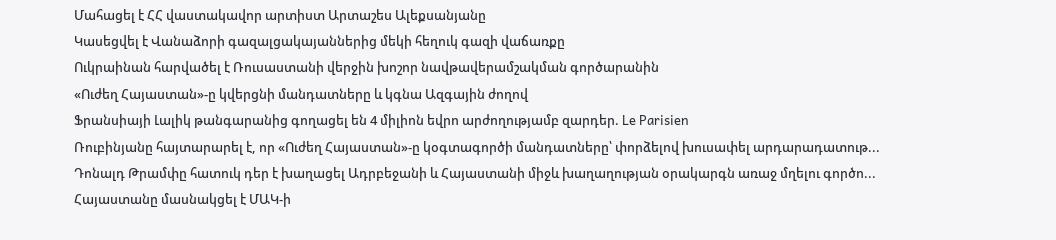Մահացել է ՀՀ վաստակավոր արտիստ Արտաշես Ալեքսանյանը
Կասեցվել է Վանաձորի գազալցակայաններից մեկի հեղուկ գազի վաճառքը
Ուկրաինան հարվածել է Ռուսաստանի վերջին խոշոր նավթավերամշակման գործարանին
«Ուժեղ Հայաստան»-ը կվերցնի մանդատները և կգնա Ազգային ժողով
Ֆրանսիայի Լալիկ թանգարանից գողացել են 4 միլիոն եվրո արժողությամբ զարդեր. Le Parisien
Ռուբինյանը հայտարարել է, որ «Ուժեղ Հայաստան»-ը կօգտագործի մանդատները՝ փորձելով խուսափել արդարադատութ...
Դոնալդ Թրամփը հատուկ դեր է խաղացել Ադրբեջանի և Հայաստանի միջև խաղաղության օրակարգն առաջ մղելու գործո...
Հայաստանը մասնակցել է ՄԱԿ-ի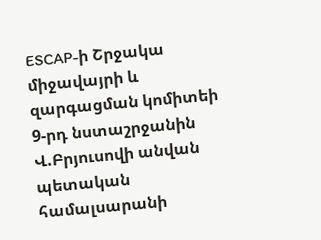ESCAP-ի Շրջակա միջավայրի և զարգացման կոմիտեի 9-րդ նստաշրջանին
Վ.Բրյուսովի անվան պետական համալսարանի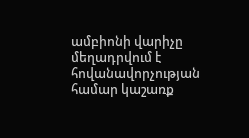ամբիոնի վարիչը մեղադրվում է հովանավորչության համար կաշառք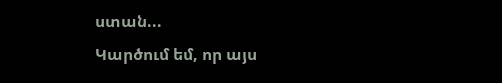ստան...
Կարծում եմ, որ այս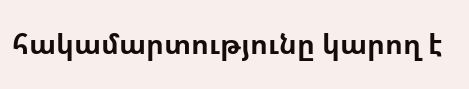հակամարտությունը կարող է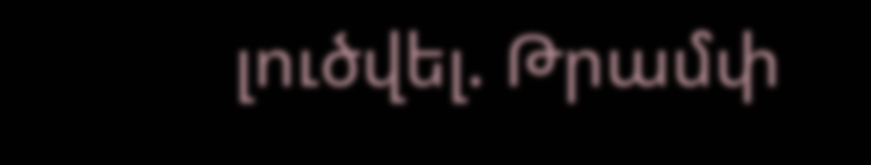լուծվել. Թրամփ